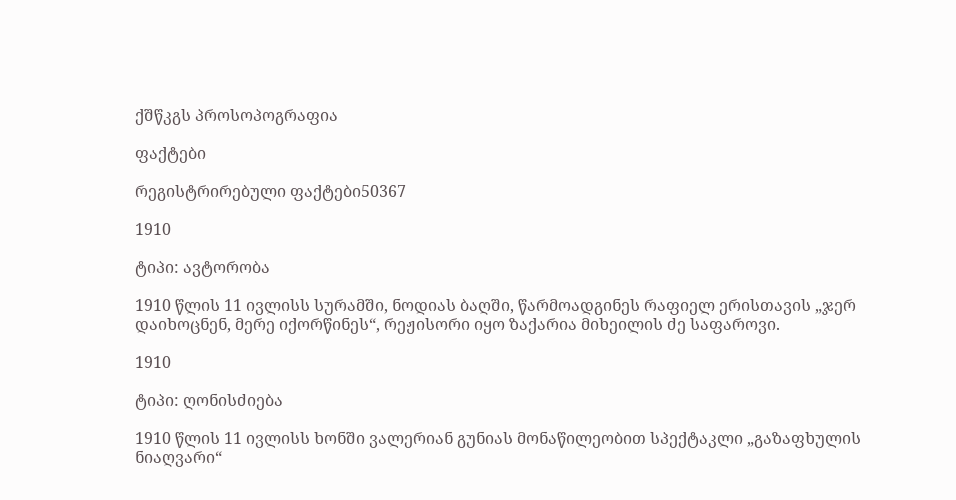ქშწკგს პროსოპოგრაფია

ფაქტები

რეგისტრირებული ფაქტები50367

1910

ტიპი: ავტორობა

1910 წლის 11 ივლისს სურამში, ნოდიას ბაღში, წარმოადგინეს რაფიელ ერისთავის „ჯერ დაიხოცნენ, მერე იქორწინეს“, რეჟისორი იყო ზაქარია მიხეილის ძე საფაროვი.

1910

ტიპი: ღონისძიება

1910 წლის 11 ივლისს ხონში ვალერიან გუნიას მონაწილეობით სპექტაკლი „გაზაფხულის ნიაღვარი“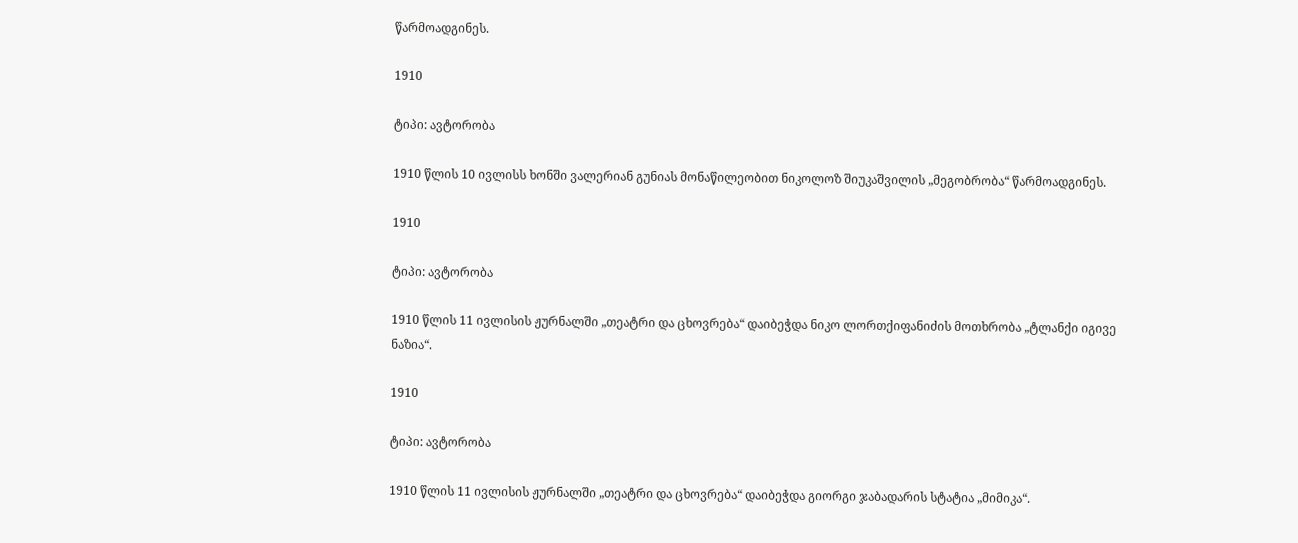წარმოადგინეს.

1910

ტიპი: ავტორობა

1910 წლის 10 ივლისს ხონში ვალერიან გუნიას მონაწილეობით ნიკოლოზ შიუკაშვილის „მეგობრობა“ წარმოადგინეს.

1910

ტიპი: ავტორობა

1910 წლის 11 ივლისის ჟურნალში „თეატრი და ცხოვრება“ დაიბეჭდა ნიკო ლორთქიფანიძის მოთხრობა „ტლანქი იგივე ნაზია“.

1910

ტიპი: ავტორობა

1910 წლის 11 ივლისის ჟურნალში „თეატრი და ცხოვრება“ დაიბეჭდა გიორგი ჯაბადარის სტატია „მიმიკა“.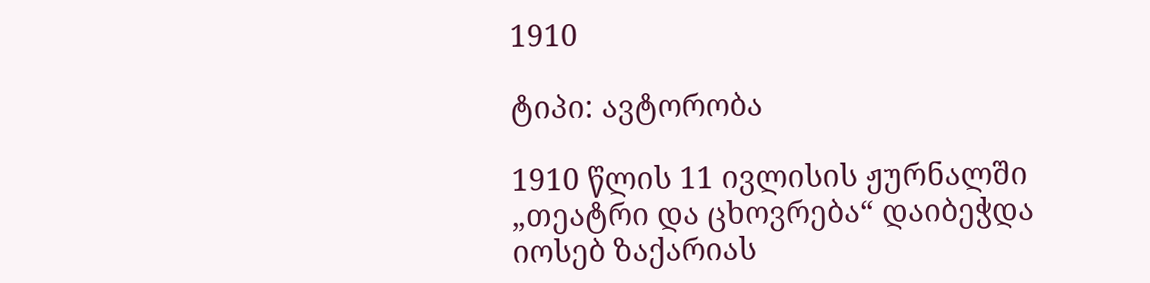1910

ტიპი: ავტორობა

1910 წლის 11 ივლისის ჟურნალში „თეატრი და ცხოვრება“ დაიბეჭდა იოსებ ზაქარიას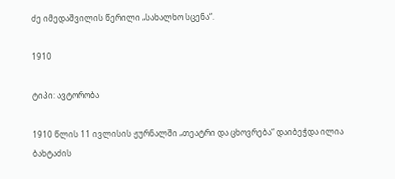ძე იმედაშვილის წერილი „სახალხო სცენა“.

1910

ტიპი: ავტორობა

1910 წლის 11 ივლისის ჟურნალში „თეატრი და ცხოვრება“ დაიბეჭდა ილია ბახტაძის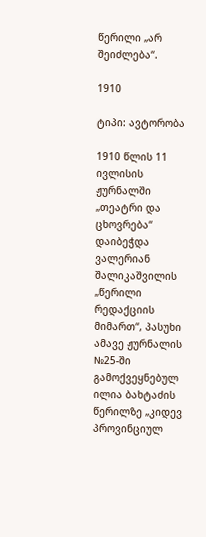წერილი „არ შეიძლება“.

1910

ტიპი: ავტორობა

1910 წლის 11 ივლისის ჟურნალში „თეატრი და ცხოვრება“ დაიბეჭდა ვალერიან შალიკაშვილის „წერილი რედაქციის მიმართ“, პასუხი ამავე ჟურნალის №25-ში გამოქვეყნებულ ილია ბახტაძის წერილზე „კიდევ პროვინციულ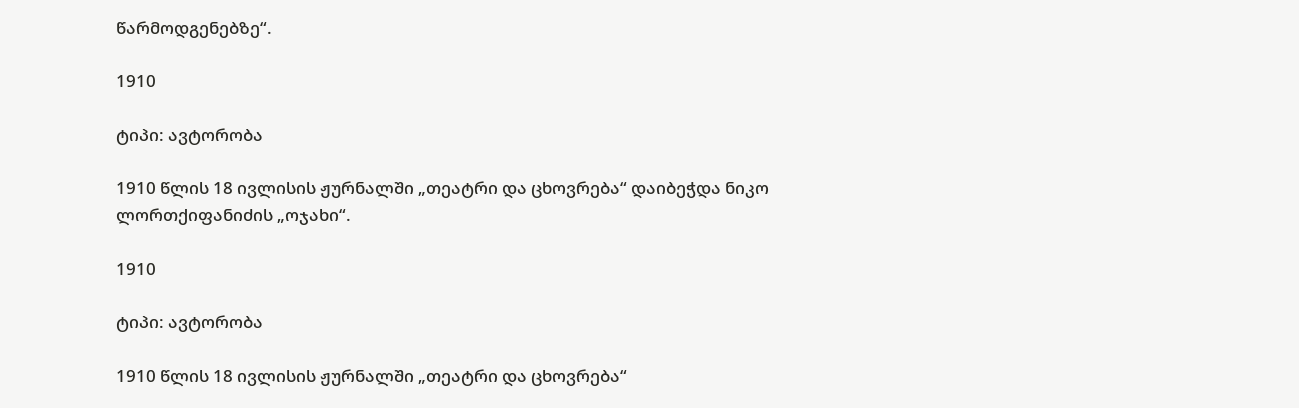წარმოდგენებზე“.

1910

ტიპი: ავტორობა

1910 წლის 18 ივლისის ჟურნალში „თეატრი და ცხოვრება“ დაიბეჭდა ნიკო ლორთქიფანიძის „ოჯახი“.

1910

ტიპი: ავტორობა

1910 წლის 18 ივლისის ჟურნალში „თეატრი და ცხოვრება“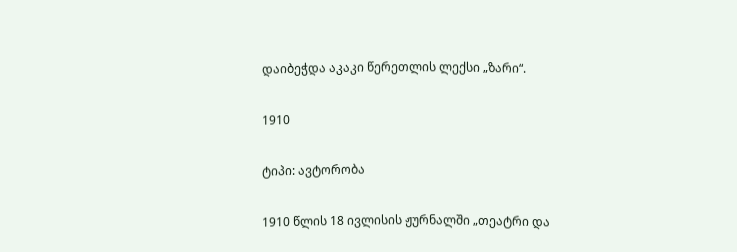დაიბეჭდა აკაკი წერეთლის ლექსი „ზარი“.

1910

ტიპი: ავტორობა

1910 წლის 18 ივლისის ჟურნალში „თეატრი და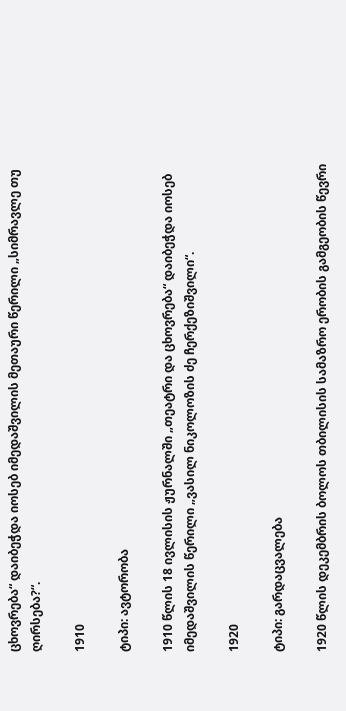ცხოვრება“ დაიბეჭდა იოსებ იმედაშვილის მეთაური წერილი „სიმრავლე თუ ღირსება?“.

1910

ტიპი: ავტორობა

1910 წლის 18 ივლისის ჟურნალში „თეატრი და ცხოვრება“ დაიბეჭდა იოსებ იმედაშვილის წერილი „ვასილ ნიკოლოზის ძე ჩერქეზიშვილი“.

1920

ტიპი: გარდაცვალება

1920 წლის დეკემბრის ბოლოს თბილისის სამაზრო ერობის გამგეობის წევრი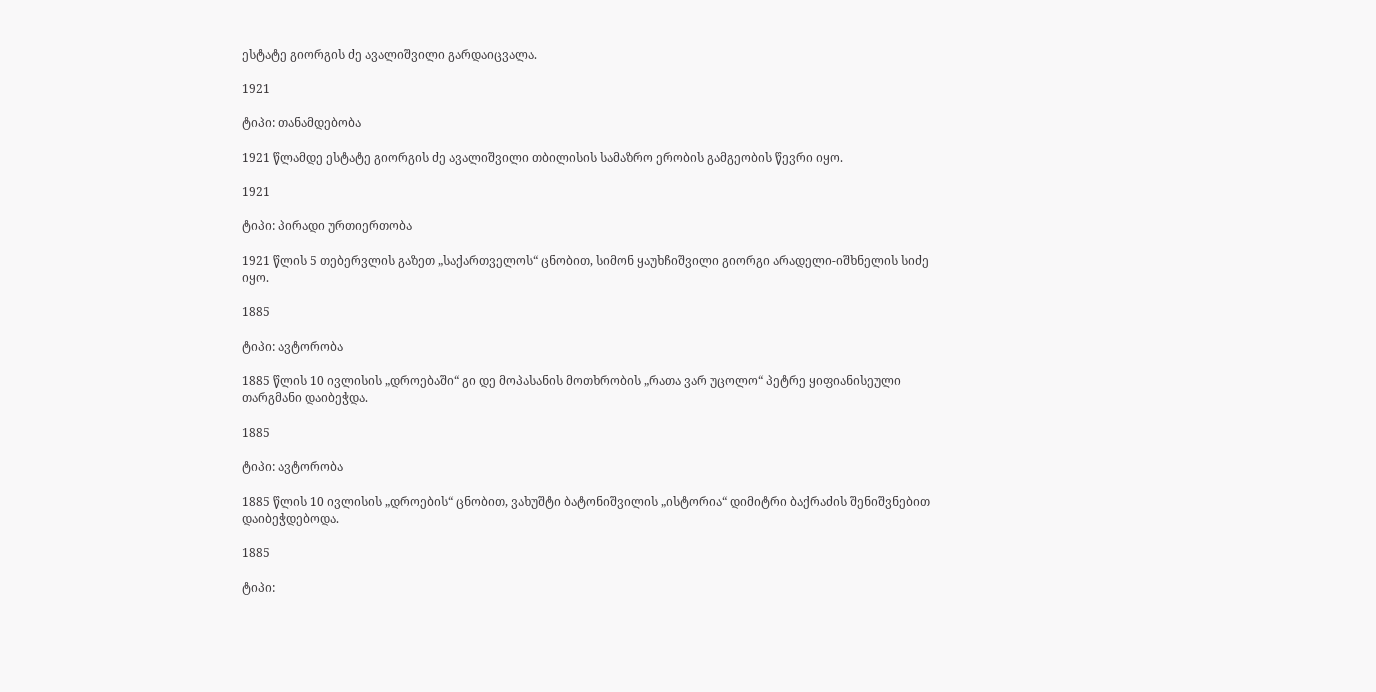ესტატე გიორგის ძე ავალიშვილი გარდაიცვალა.

1921

ტიპი: თანამდებობა

1921 წლამდე ესტატე გიორგის ძე ავალიშვილი თბილისის სამაზრო ერობის გამგეობის წევრი იყო.

1921

ტიპი: პირადი ურთიერთობა

1921 წლის 5 თებერვლის გაზეთ „საქართველოს“ ცნობით, სიმონ ყაუხჩიშვილი გიორგი არადელი-იშხნელის სიძე იყო.

1885

ტიპი: ავტორობა

1885 წლის 10 ივლისის „დროებაში“ გი დე მოპასანის მოთხრობის „რათა ვარ უცოლო“ პეტრე ყიფიანისეული თარგმანი დაიბეჭდა.

1885

ტიპი: ავტორობა

1885 წლის 10 ივლისის „დროების“ ცნობით, ვახუშტი ბატონიშვილის „ისტორია“ დიმიტრი ბაქრაძის შენიშვნებით დაიბეჭდებოდა.

1885

ტიპი: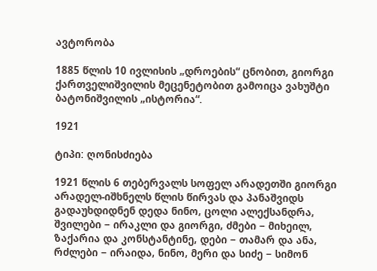ავტორობა

1885 წლის 10 ივლისის „დროების“ ცნობით, გიორგი ქართველიშვილის მეცენეტობით გამოიცა ვახუშტი ბატონიშვილის „ისტორია“.

1921

ტიპი: ღონისძიება

1921 წლის 6 თებერვალს სოფელ არადეთში გიორგი არადელ-იშხნელს წლის წირვას და პანაშვიდს გადაუხდიდნენ დედა ნინო, ცოლი ალექსანდრა, შვილები − ირაკლი და გიორგი, ძმები − მიხეილ, ზაქარია და კონსტანტინე, დები − თამარ და ანა, რძლები − ირაიდა, ნინო, მერი და სიძე − სიმონ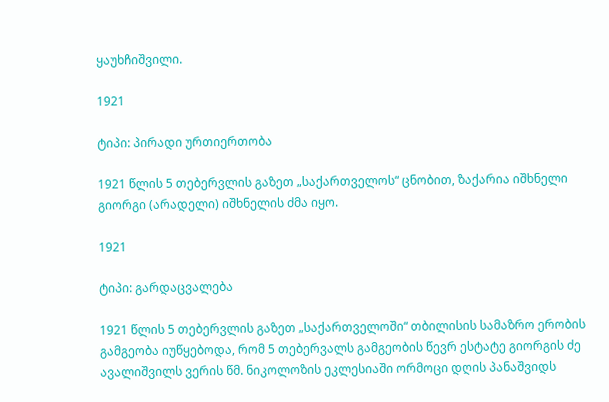ყაუხჩიშვილი.

1921

ტიპი: პირადი ურთიერთობა

1921 წლის 5 თებერვლის გაზეთ „საქართველოს“ ცნობით, ზაქარია იშხნელი გიორგი (არადელი) იშხნელის ძმა იყო.

1921

ტიპი: გარდაცვალება

1921 წლის 5 თებერვლის გაზეთ „საქართველოში“ თბილისის სამაზრო ერობის გამგეობა იუწყებოდა, რომ 5 თებერვალს გამგეობის წევრ ესტატე გიორგის ძე ავალიშვილს ვერის წმ. ნიკოლოზის ეკლესიაში ორმოცი დღის პანაშვიდს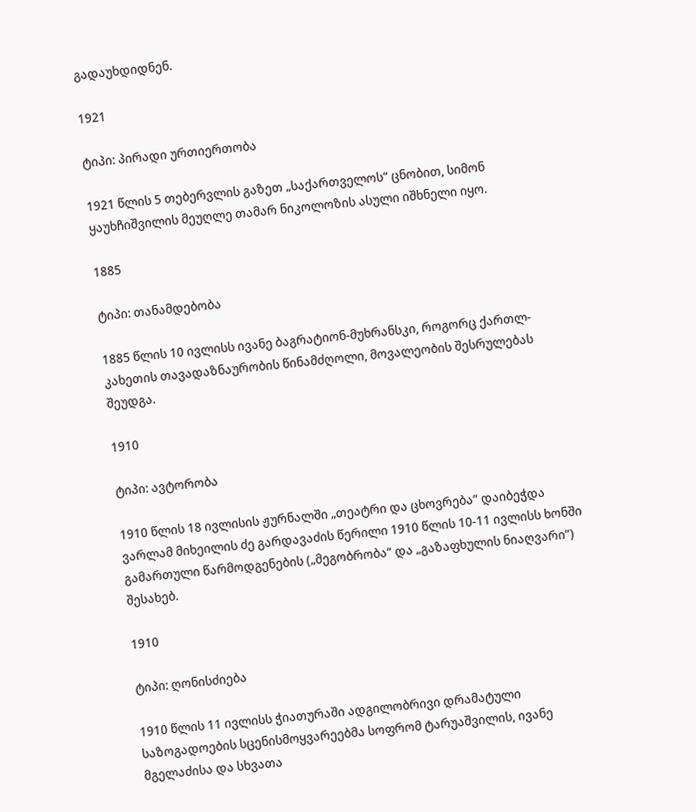გადაუხდიდნენ.

1921

ტიპი: პირადი ურთიერთობა

1921 წლის 5 თებერვლის გაზეთ „საქართველოს“ ცნობით, სიმონ ყაუხჩიშვილის მეუღლე თამარ ნიკოლოზის ასული იშხნელი იყო.

1885

ტიპი: თანამდებობა

1885 წლის 10 ივლისს ივანე ბაგრატიონ-მუხრანსკი, როგორც ქართლ-კახეთის თავადაზნაურობის წინამძღოლი, მოვალეობის შესრულებას შეუდგა.

1910

ტიპი: ავტორობა

1910 წლის 18 ივლისის ჟურნალში „თეატრი და ცხოვრება“ დაიბეჭდა ვარლამ მიხეილის ძე გარდავაძის წერილი 1910 წლის 10-11 ივლისს ხონში გამართული წარმოდგენების („მეგობრობა“ და „გაზაფხულის ნიაღვარი“) შესახებ.

1910

ტიპი: ღონისძიება

1910 წლის 11 ივლისს ჭიათურაში ადგილობრივი დრამატული საზოგადოების სცენისმოყვარეებმა სოფრომ ტარუაშვილის, ივანე მგელაძისა და სხვათა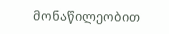მონაწილეობით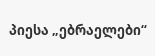პიესა „ებრაელები“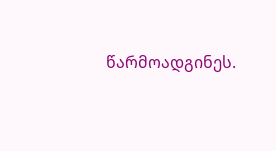წარმოადგინეს.